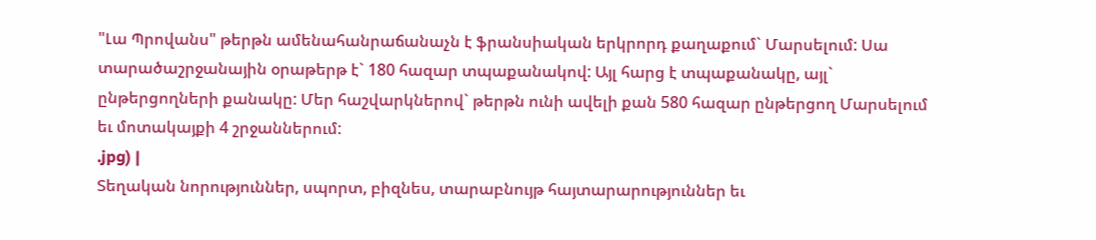"Լա Պրովանս" թերթն ամենահանրաճանաչն է ֆրանսիական երկրորդ քաղաքում` Մարսելում: Սա տարածաշրջանային օրաթերթ է` 180 հազար տպաքանակով: Այլ հարց է տպաքանակը, այլ` ընթերցողների քանակը: Մեր հաշվարկներով` թերթն ունի ավելի քան 580 հազար ընթերցող Մարսելում եւ մոտակայքի 4 շրջաններում:
.jpg) |
Տեղական նորություններ, սպորտ, բիզնես, տարաբնույթ հայտարարություններ եւ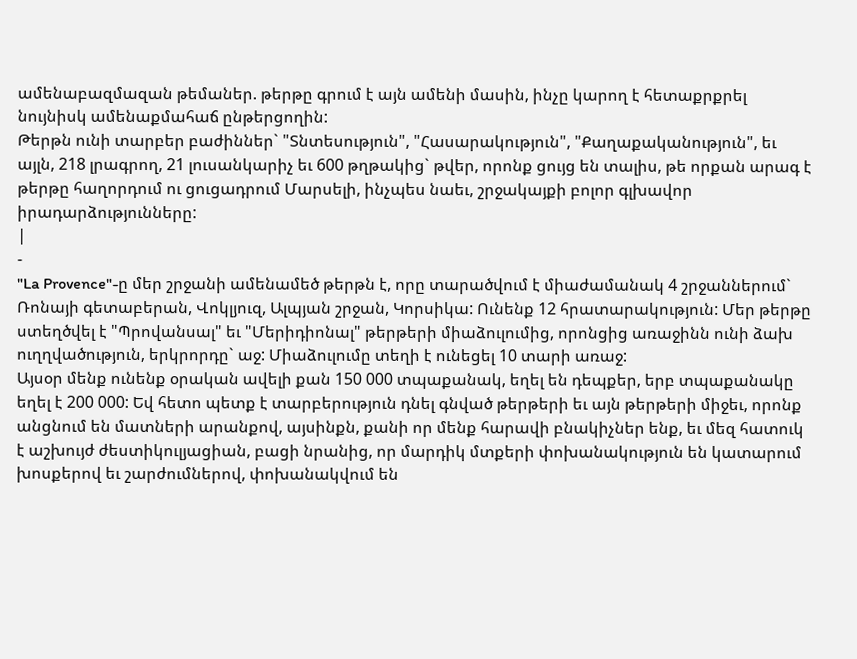ամենաբազմազան թեմաներ. թերթը գրում է այն ամենի մասին, ինչը կարող է հետաքրքրել նույնիսկ ամենաքմահաճ ընթերցողին:
Թերթն ունի տարբեր բաժիններ` "Տնտեսություն", "Հասարակություն", "Քաղաքականություն", եւ այլն, 218 լրագրող, 21 լուսանկարիչ եւ 600 թղթակից` թվեր, որոնք ցույց են տալիս, թե որքան արագ է թերթը հաղորդում ու ցուցադրում Մարսելի, ինչպես նաեւ, շրջակայքի բոլոր գլխավոր իրադարձությունները:
|
-
"La Provence"-ը մեր շրջանի ամենամեծ թերթն է, որը տարածվում է միաժամանակ 4 շրջաններում` Ռոնայի գետաբերան, Վոկլյուզ, Ալպյան շրջան, Կորսիկա: Ունենք 12 հրատարակություն: Մեր թերթը ստեղծվել է "Պրովանսալ" եւ "Մերիդիոնալ" թերթերի միաձուլումից, որոնցից առաջինն ունի ձախ ուղղվածություն, երկրորդը` աջ: Միաձուլումը տեղի է ունեցել 10 տարի առաջ:
Այսօր մենք ունենք օրական ավելի քան 150 000 տպաքանակ, եղել են դեպքեր, երբ տպաքանակը եղել է 200 000: Եվ հետո պետք է տարբերություն դնել գնված թերթերի եւ այն թերթերի միջեւ, որոնք անցնում են մատների արանքով, այսինքն, քանի որ մենք հարավի բնակիչներ ենք, եւ մեզ հատուկ է աշխույժ ժեստիկուլյացիան, բացի նրանից, որ մարդիկ մտքերի փոխանակություն են կատարում խոսքերով եւ շարժումներով, փոխանակվում են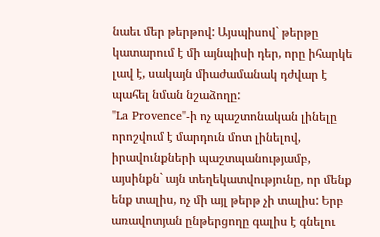նաեւ մեր թերթով: Այսպիսով` թերթը կատարում է մի այնպիսի դեր, որը իհարկե լավ է, սակայն միաժամանակ դժվար է պահել նման նշաձողը:
"La Provence"-ի ոչ պաշտոնական լինելը որոշվում է մարդուն մոտ լինելով, իրավունքների պաշտպանությամբ, այսինքն` այն տեղեկատվությունը, որ մենք ենք տալիս, ոչ մի այլ թերթ չի տալիս: Երբ առավոտյան ընթերցողը գալիս է գնելու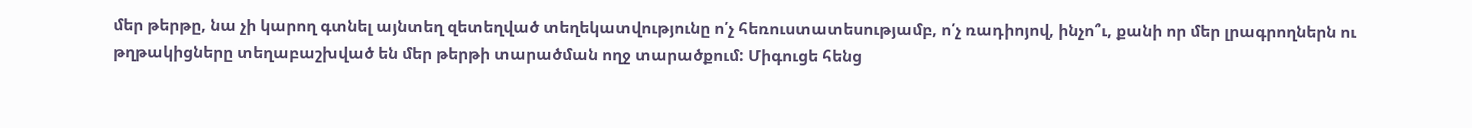մեր թերթը, նա չի կարող գտնել այնտեղ զետեղված տեղեկատվությունը ո՛չ հեռուստատեսությամբ, ո՛չ ռադիոյով, ինչո՞ւ, քանի որ մեր լրագրողներն ու թղթակիցները տեղաբաշխված են մեր թերթի տարածման ողջ տարածքում: Միգուցե հենց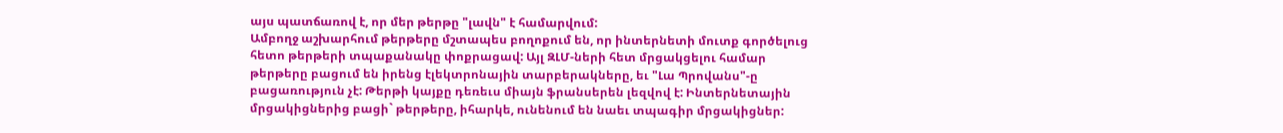այս պատճառով է, որ մեր թերթը "լավն" է համարվում:
Ամբողջ աշխարհում թերթերը մշտապես բողոքում են, որ ինտերնետի մուտք գործելուց հետո թերթերի տպաքանակը փոքրացավ: Այլ ԶԼՄ-ների հետ մրցակցելու համար թերթերը բացում են իրենց էլեկտրոնային տարբերակները, եւ "Լա Պրովանս"-ը բացառություն չէ: Թերթի կայքը դեռեւս միայն ֆրանսերեն լեզվով է: Ինտերնետային մրցակիցներից բացի` թերթերը, իհարկե, ունենում են նաեւ տպագիր մրցակիցներ: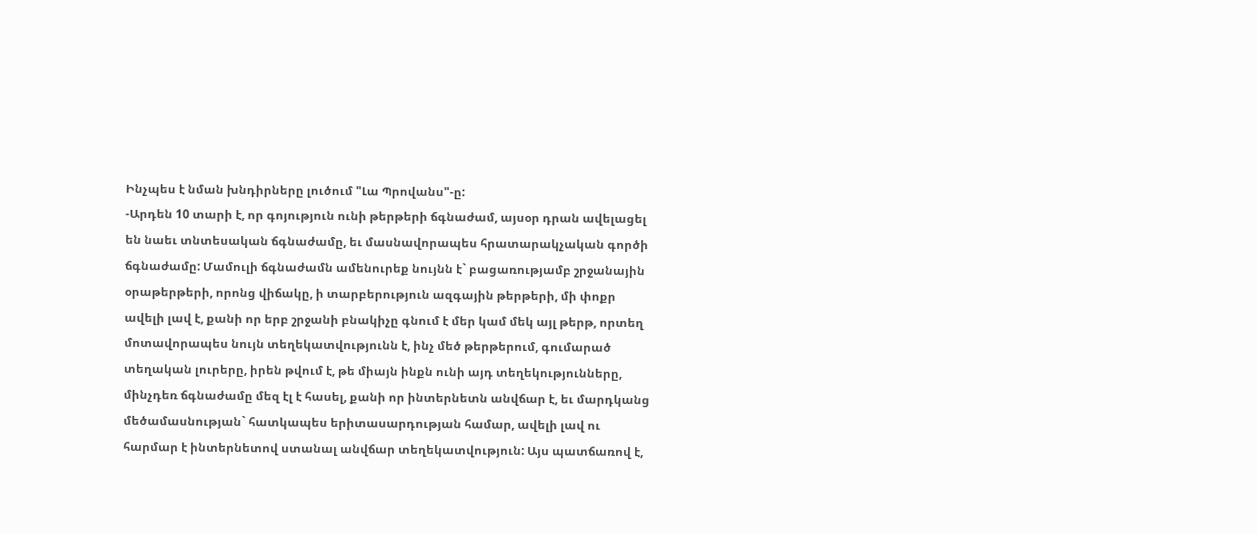Ինչպես է նման խնդիրները լուծում "Լա Պրովանս"-ը:
-Արդեն 10 տարի է, որ գոյություն ունի թերթերի ճգնաժամ, այսօր դրան ավելացել են նաեւ տնտեսական ճգնաժամը, եւ մասնավորապես հրատարակչական գործի ճգնաժամը: Մամուլի ճգնաժամն ամենուրեք նույնն է` բացառությամբ շրջանային օրաթերթերի, որոնց վիճակը, ի տարբերություն ազգային թերթերի, մի փոքր ավելի լավ է, քանի որ երբ շրջանի բնակիչը գնում է մեր կամ մեկ այլ թերթ, որտեղ մոտավորապես նույն տեղեկատվությունն է, ինչ մեծ թերթերում, գումարած տեղական լուրերը, իրեն թվում է, թե միայն ինքն ունի այդ տեղեկությունները, մինչդեռ ճգնաժամը մեզ էլ է հասել, քանի որ ինտերնետն անվճար է, եւ մարդկանց մեծամասնության` հատկապես երիտասարդության համար, ավելի լավ ու հարմար է ինտերնետով ստանալ անվճար տեղեկատվություն: Այս պատճառով է,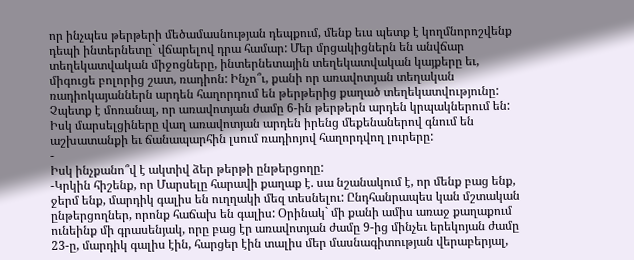որ ինչպես թերթերի մեծամասնության դեպքում, մենք եւս պետք է կողմնորոշվենք դեպի ինտերնետը` վճարելով դրա համար: Մեր մրցակիցներն են անվճար տեղեկատվական միջոցները, ինտերնետային տեղեկատվական կայքերը եւ, միգուցե բոլորից շատ, ռադիոն: Ինչո՞ւ, քանի որ առավոտյան տեղական ռադիոկայաններն արդեն հաղորդում են թերթերից քաղած տեղեկատվությունը: Չպետք է մոռանալ, որ առավոտյան ժամը 6-ին թերթերն արդեն կրպակներում են: Իսկ մարսելցիները վաղ առավոտյան արդեն իրենց մեքենաներով գնում են աշխատանքի եւ ճանապարհին լսում ռադիոյով հաղորդվող լուրերը:
-
Իսկ ինչքանո՞վ է ակտիվ ձեր թերթի ընթերցողը:
-Կրկին հիշենք, որ Մարսելը հարավի քաղաք է. սա նշանակում է, որ մենք բաց ենք, ջերմ ենք, մարդիկ գալիս են ուղղակի մեզ տեսնելու: Ընդհանրապես կան մշտական ընթերցողներ, որոնք հաճախ են գալիս: Օրինակ` մի քանի ամիս առաջ քաղաքում ունեինք մի գրասենյակ, որը բաց էր առավոտյան ժամը 9-ից մինչեւ երեկոյան ժամը 23-ը, մարդիկ գալիս էին, հարցեր էին տալիս մեր մասնագիտության վերաբերյալ,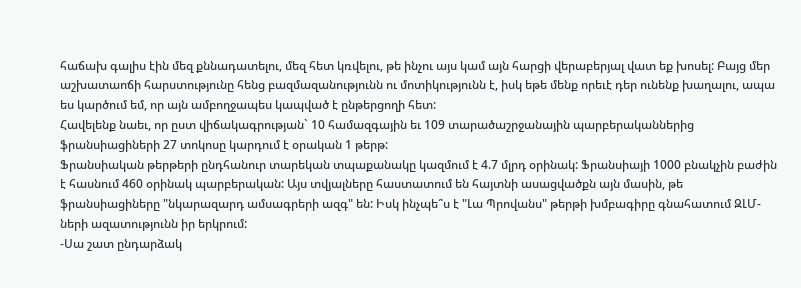հաճախ գալիս էին մեզ քննադատելու, մեզ հետ կռվելու, թե ինչու այս կամ այն հարցի վերաբերյալ վատ եք խոսել: Բայց մեր աշխատաոճի հարստությունը հենց բազմազանությունն ու մոտիկությունն է, իսկ եթե մենք որեւէ դեր ունենք խաղալու, ապա ես կարծում եմ, որ այն ամբողջապես կապված է ընթերցողի հետ:
Հավելենք նաեւ, որ ըստ վիճակագրության` 10 համազգային եւ 109 տարածաշրջանային պարբերականներից ֆրանսիացիների 27 տոկոսը կարդում է օրական 1 թերթ:
Ֆրանսիական թերթերի ընդհանուր տարեկան տպաքանակը կազմում է 4.7 մլրդ օրինակ: Ֆրանսիայի 1000 բնակչին բաժին է հասնում 460 օրինակ պարբերական: Այս տվյալները հաստատում են հայտնի ասացվածքն այն մասին, թե ֆրանսիացիները "նկարազարդ ամսագրերի ազգ" են: Իսկ ինչպե՞ս է "Լա Պրովանս" թերթի խմբագիրը գնահատում ԶԼՄ-ների ազատությունն իր երկրում:
-Սա շատ ընդարձակ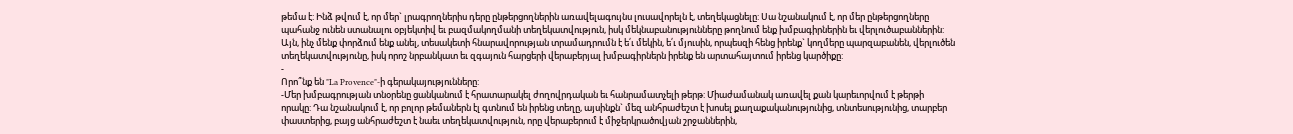թեմա է: Ինձ թվում է, որ մեր` լրագրողներիս դերը ընթերցողներին առավելագույնս լուսավորելն է, տեղեկացնելը: Սա նշանակում է, որ մեր ընթերցողները պահանջ ունեն ստանալու օբյեկտիվ եւ բազմակողմանի տեղեկատվություն, իսկ մեկնաբանությունները թողնում ենք խմբագիրներին եւ վերլուծաբաններին: Այն, ինչ մենք փորձում ենք անել, տեսակետի հնարավորության տրամադրումն է ե՛ւ մեկին, ե՛ւ մյուսին, որպեսզի հենց իրենք` կողմերը պարզաբանեն, վերլուծեն տեղեկատվությունը, իսկ որոշ նրբանկատ եւ զգայուն հարցերի վերաբերյալ խմբագիրներն իրենք են արտահայտում իրենց կարծիքը:
-
Որո՞նք են "La Provence"-ի գերակայությունները:
-Մեր խմբագրության տնօրենը ցանկանում է հրատարակել ժողովրդական եւ հանրամատչելի թերթ: Միաժամանակ առավել քան կարեւորվում է թերթի որակը: Դա նշանակում է, որ բոլոր թեմաներն էլ գտնում են իրենց տեղը, այսինքն` մեզ անհրաժեշտ է խոսել քաղաքականությունից, տնտեսությունից, տարբեր փաստերից, բայց անհրաժեշտ է նաեւ տեղեկատվություն, որը վերաբերում է միջերկրածովյան շրջաններին,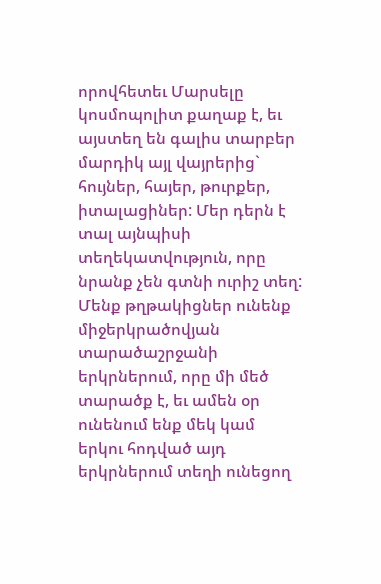որովհետեւ Մարսելը կոսմոպոլիտ քաղաք է, եւ այստեղ են գալիս տարբեր մարդիկ այլ վայրերից` հույներ, հայեր, թուրքեր, իտալացիներ: Մեր դերն է տալ այնպիսի տեղեկատվություն, որը նրանք չեն գտնի ուրիշ տեղ: Մենք թղթակիցներ ունենք միջերկրածովյան տարածաշրջանի երկրներում, որը մի մեծ տարածք է, եւ ամեն օր ունենում ենք մեկ կամ երկու հոդված այդ երկրներում տեղի ունեցող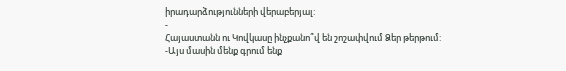իրադարձությունների վերաբերյալ:
-
Հայաստանն ու Կովկասը ինչքանո՞վ են շոշափվում Ձեր թերթում:
-Այս մասին մենք գրում ենք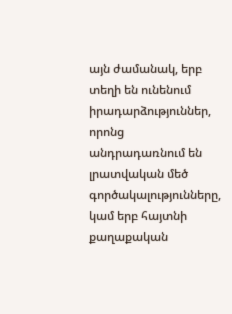այն ժամանակ, երբ տեղի են ունենում իրադարձություններ, որոնց անդրադառնում են լրատվական մեծ գործակալությունները, կամ երբ հայտնի քաղաքական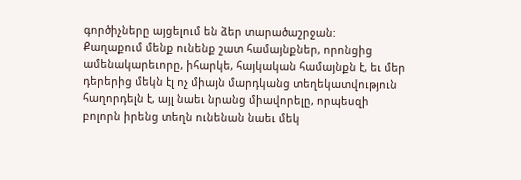գործիչները այցելում են ձեր տարածաշրջան:
Քաղաքում մենք ունենք շատ համայնքներ, որոնցից ամենակարեւորը, իհարկե, հայկական համայնքն է, եւ մեր դերերից մեկն էլ ոչ միայն մարդկանց տեղեկատվություն հաղորդելն է, այլ նաեւ նրանց միավորելը, որպեսզի բոլորն իրենց տեղն ունենան նաեւ մեկ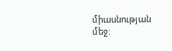միասնության մեջ: